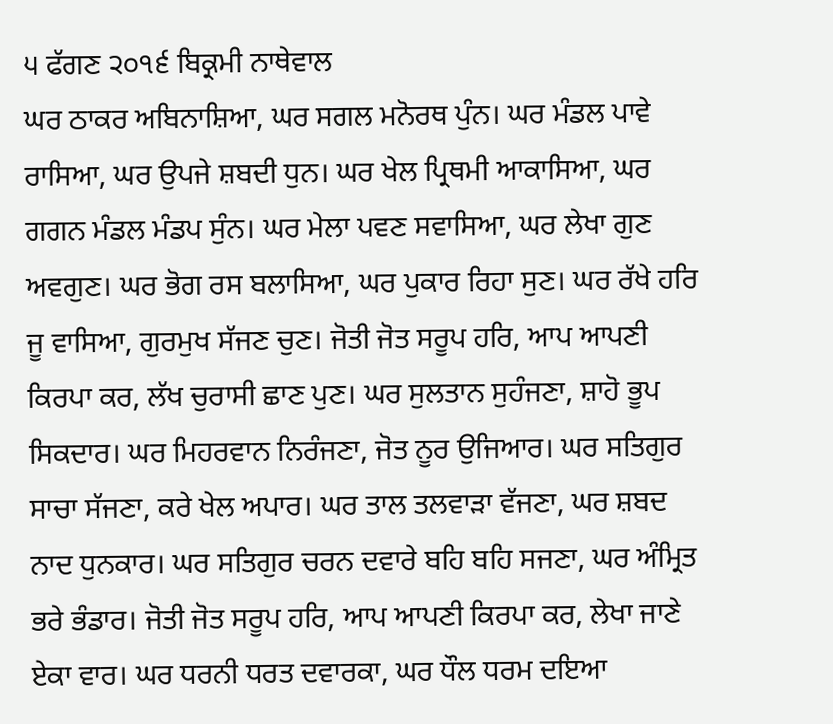੫ ਫੱਗਣ ੨੦੧੬ ਬਿਕ੍ਰਮੀ ਨਾਥੇਵਾਲ
ਘਰ ਠਾਕਰ ਅਬਿਨਾਸ਼ਿਆ, ਘਰ ਸਗਲ ਮਨੋਰਥ ਪੁੰਨ। ਘਰ ਮੰਡਲ ਪਾਵੇ ਰਾਸਿਆ, ਘਰ ਉਪਜੇ ਸ਼ਬਦੀ ਧੁਨ। ਘਰ ਖੇਲ ਪ੍ਰਿਥਮੀ ਆਕਾਸਿਆ, ਘਰ ਗਗਨ ਮੰਡਲ ਮੰਡਪ ਸੁੰਨ। ਘਰ ਮੇਲਾ ਪਵਣ ਸਵਾਸਿਆ, ਘਰ ਲੇਖਾ ਗੁਣ ਅਵਗੁਣ। ਘਰ ਭੋਗ ਰਸ ਬਲਾਸਿਆ, ਘਰ ਪੁਕਾਰ ਰਿਹਾ ਸੁਣ। ਘਰ ਰੱਖੇ ਹਰਿ ਜੂ ਵਾਸਿਆ, ਗੁਰਮੁਖ ਸੱਜਣ ਚੁਣ। ਜੋਤੀ ਜੋਤ ਸਰੂਪ ਹਰਿ, ਆਪ ਆਪਣੀ ਕਿਰਪਾ ਕਰ, ਲੱਖ ਚੁਰਾਸੀ ਛਾਣ ਪੁਣ। ਘਰ ਸੁਲਤਾਨ ਸੁਹੰਜਣਾ, ਸ਼ਾਹੋ ਭੂਪ ਸਿਕਦਾਰ। ਘਰ ਮਿਹਰਵਾਨ ਨਿਰੰਜਣਾ, ਜੋਤ ਨੂਰ ਉਜਿਆਰ। ਘਰ ਸਤਿਗੁਰ ਸਾਚਾ ਸੱਜਣਾ, ਕਰੇ ਖੇਲ ਅਪਾਰ। ਘਰ ਤਾਲ ਤਲਵਾੜਾ ਵੱਜਣਾ, ਘਰ ਸ਼ਬਦ ਨਾਦ ਧੁਨਕਾਰ। ਘਰ ਸਤਿਗੁਰ ਚਰਨ ਦਵਾਰੇ ਬਹਿ ਬਹਿ ਸਜਣਾ, ਘਰ ਅੰਮ੍ਰਿਤ ਭਰੇ ਭੰਡਾਰ। ਜੋਤੀ ਜੋਤ ਸਰੂਪ ਹਰਿ, ਆਪ ਆਪਣੀ ਕਿਰਪਾ ਕਰ, ਲੇਖਾ ਜਾਣੇ ਏਕਾ ਵਾਰ। ਘਰ ਧਰਨੀ ਧਰਤ ਦਵਾਰਕਾ, ਘਰ ਧੌਲ ਧਰਮ ਦਇਆ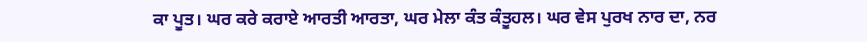ਕਾ ਪੂਤ। ਘਰ ਕਰੇ ਕਰਾਏ ਆਰਤੀ ਆਰਤਾ, ਘਰ ਮੇਲਾ ਕੰਤ ਕੰਤੂਹਲ। ਘਰ ਵੇਸ ਪੁਰਖ ਨਾਰ ਦਾ, ਨਰ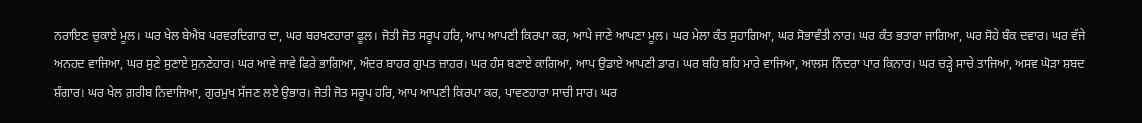ਨਰਾਇਣ ਚੁਕਾਏ ਮੂਲ। ਘਰ ਖੇਲ ਬੇਐਬ ਪਰਵਰਦਿਗਾਰ ਦਾ, ਘਰ ਬਰਖਣਹਾਰਾ ਫੂਲ। ਜੋਤੀ ਜੋਤ ਸਰੂਪ ਹਰਿ, ਆਪ ਆਪਣੀ ਕਿਰਪਾ ਕਰ, ਆਪੇ ਜਾਣੇ ਆਪਣਾ ਮੂਲ। ਘਰ ਮੇਲਾ ਕੰਤ ਸੁਹਾਗਿਆ, ਘਰ ਸੋਭਾਵੰਤੀ ਨਾਰ। ਘਰ ਕੰਤ ਭਤਾਰਾ ਜਾਗਿਆ, ਘਰ ਸੋਹੇ ਬੰਕ ਦਵਾਰ। ਘਰ ਵੱਜੇ ਅਨਹਦ ਵਾਜਿਆ, ਘਰ ਸੁਣੇ ਸੁਣਾਏ ਸੁਨਣੇਹਾਰ। ਘਰ ਆਵੇ ਜਾਵੇ ਫਿਰੇ ਭਾਗਿਆ, ਅੰਦਰ ਬਾਹਰ ਗੁਪਤ ਜ਼ਾਹਰ। ਘਰ ਹੰਸ ਬਣਾਏ ਕਾਗਿਆ, ਆਪ ਉਡਾਏ ਆਪਣੀ ਡਾਰ। ਘਰ ਬਹਿ ਬਹਿ ਮਾਰੇ ਵਾਜਿਆ, ਆਲਸ ਨਿੰਦਰਾ ਪਾਰ ਕਿਨਾਰ। ਘਰ ਚੜ੍ਹੇ ਸਾਚੇ ਤਾਜਿਆ, ਅਸਵ ਘੋੜਾ ਸ਼ਬਦ ਸ਼ੰਗਾਰ। ਘਰ ਖੇਲ ਗ਼ਰੀਬ ਨਿਵਾਜਿਆ, ਗੁਰਮੁਖ ਸੱਜਣ ਲਏ ਉਭਾਰ। ਜੋਤੀ ਜੋਤ ਸਰੂਪ ਹਰਿ, ਆਪ ਆਪਣੀ ਕਿਰਪਾ ਕਰ, ਪਾਵਣਹਾਰਾ ਸਾਚੀ ਸਾਰ। ਘਰ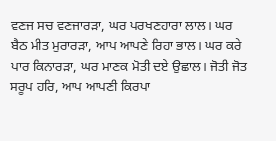ਵਣਜ ਸਚ ਵਣਜਾਰੜਾ, ਘਰ ਪਰਖਣਹਾਰਾ ਲਾਲ। ਘਰ ਬੈਠ ਮੀਤ ਮੁਰਾਰੜਾ, ਆਪ ਆਪਣੇ ਰਿਹਾ ਭਾਲ। ਘਰ ਕਰੇ ਪਾਰ ਕਿਨਾਰੜਾ, ਘਰ ਮਾਣਕ ਮੋਤੀ ਦਏ ਉਛਾਲ। ਜੋਤੀ ਜੋਤ ਸਰੂਪ ਹਰਿ, ਆਪ ਆਪਣੀ ਕਿਰਪਾ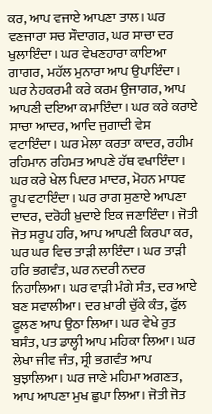ਕਰ, ਆਪ ਵਜਾਏ ਆਪਣਾ ਤਾਲ। ਘਰ ਵਣਜਾਰਾ ਸਚ ਸੌਦਾਗਰ, ਘਰ ਸਾਚਾ ਦਰ ਖੁਲਾਇੰਦਾ। ਘਰ ਵੇਖਣਹਾਰਾ ਕਾਇਆ ਗਾਗਰ, ਮਹੱਲ ਮੁਨਾਰਾ ਆਪ ਉਪਾਇੰਦਾ। ਘਰ ਨੇਹਕਰਮੀ ਕਰੇ ਕਰਮ ਉਜਾਗਰ, ਆਪ ਆਪਣੀ ਦਇਆ ਕਮਾਇੰਦਾ। ਘਰ ਕਰੇ ਕਰਾਏ ਸਾਚਾ ਆਦਰ, ਆਦਿ ਜੁਗਾਦੀ ਵੇਸ ਵਟਾਇੰਦਾ। ਘਰ ਮੇਲਾ ਕਰਤਾ ਕਾਦਰ, ਰਹੀਮ ਰਹਿਮਾਨ ਰਹਿਮਤ ਆਪਣੇ ਹੱਥ ਵਖਾਇੰਦਾ। ਘਰ ਕਰੇ ਖੇਲ ਪਿਦਰ ਮਾਦਰ, ਮੋਹਨ ਮਾਧਵ ਰੂਪ ਵਟਾਇੰਦਾ। ਘਰ ਰਾਗ ਸੁਣਾਏ ਆਪਣਾ ਦਾਦਰ, ਦਰੋਹੀ ਖ਼ੁਦਾਏ ਇਕ ਜਣਾਇੰਦਾ। ਜੋਤੀ ਜੋਤ ਸਰੂਪ ਹਰਿ, ਆਪ ਆਪਣੀ ਕਿਰਪਾ ਕਰ, ਘਰ ਘਰ ਵਿਚ ਤਾੜੀ ਲਾਇੰਦਾ। ਘਰ ਤਾੜੀ ਹਰਿ ਭਗਵੰਤ, ਘਰ ਨਦਰੀ ਨਦਰ ਨਿਹਾਲਿਆ। ਘਰ ਵਾੜੀ ਮੰਗੇ ਸੰਤ, ਦਰ ਆਏ ਬਣ ਸਵਾਲੀਆ। ਦਰ ਖ਼ਾਰੀ ਚੁੱਕੇ ਕੰਤ, ਫੁੱਲ ਫੂਲਣ ਆਪ ਉਠਾ ਲਿਆ। ਘਰ ਵੇਖੇ ਰੁਤ ਬਸੰਤ, ਪਤ ਡਾਲ੍ਹੀ ਆਪ ਮਹਿਕਾ ਲਿਆ। ਘਰ ਲੇਖਾ ਜੀਵ ਜੰਤ, ਸ੍ਰੀ ਭਗਵੰਤ ਆਪ ਬੁਝਾਲਿਆ। ਘਰ ਜਾਣੇ ਮਹਿਮਾ ਅਗਣਤ, ਆਪ ਆਪਣਾ ਮੁਖ ਛੁਪਾ ਲਿਆ। ਜੋਤੀ ਜੋਤ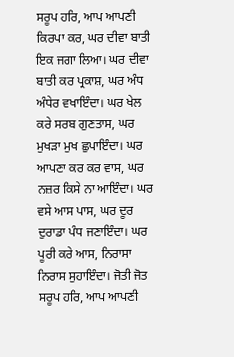ਸਰੂਪ ਹਰਿ, ਆਪ ਆਪਣੀ ਕਿਰਪਾ ਕਰ, ਘਰ ਦੀਵਾ ਬਾਤੀ ਇਕ ਜਗਾ ਲਿਆ। ਘਰ ਦੀਵਾ ਬਾਤੀ ਕਰ ਪ੍ਰਕਾਸ਼, ਘਰ ਅੰਧ ਅੰਧੇਰ ਵਖਾਇੰਦਾ। ਘਰ ਖੇਲ ਕਰੇ ਸਰਬ ਗੁਣਤਾਸ, ਘਰ ਮੁਖੜਾ ਮੁਖ ਛੁਪਾਇੰਦਾ। ਘਰ ਆਪਣਾ ਕਰ ਕਰ ਵਾਸ, ਘਰ ਨਜ਼ਰ ਕਿਸੇ ਨਾ ਆਇੰਦਾ। ਘਰ ਵਸੇ ਆਸ ਪਾਸ, ਘਰ ਦੂਰ ਦੁਰਾਡਾ ਪੰਧ ਜਣਾਇੰਦਾ। ਘਰ ਪੂਰੀ ਕਰੇ ਆਸ, ਨਿਰਾਸਾ ਨਿਰਾਸ ਸੁਹਾਇੰਦਾ। ਜੋਤੀ ਜੋਤ ਸਰੂਪ ਹਰਿ, ਆਪ ਆਪਣੀ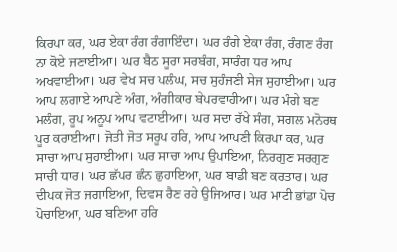ਕਿਰਪਾ ਕਰ, ਘਰ ਏਕਾ ਰੰਗ ਰੰਗਾਇੰਦਾ। ਘਰ ਰੰਗੇ ਏਕਾ ਰੰਗ, ਰੰਗਣ ਰੰਗ ਨਾ ਕੋਏ ਜਣਾਈਆ। ਘਰ ਬੈਠ ਸੂਰਾ ਸਰਬੰਗ, ਸਾਰੰਗ ਧਰ ਆਪ ਅਖਵਾਈਆ। ਘਰ ਵੇਖ ਸਚ ਪਲੰਘ, ਸਚ ਸੁਹੰਜਣੀ ਸੇਜ ਸੁਹਾਈਆ। ਘਰ ਆਪ ਲਗਾਏ ਆਪਣੇ ਅੰਗ, ਅੰਗੀਕਾਰ ਬੇਪਰਵਾਹੀਆ। ਘਰ ਮੰਗੇ ਬਣ ਮਲੰਗ, ਰੂਪ ਅਨੂਪ ਆਪ ਵਟਾਈਆ। ਘਰ ਸਦਾ ਰੱਖੇ ਸੰਗ, ਸਗਲ ਮਨੋਰਥ ਪੂਰ ਕਰਾਈਆ। ਜੋਤੀ ਜੋਤ ਸਰੂਪ ਹਰਿ, ਆਪ ਆਪਣੀ ਕਿਰਪਾ ਕਰ, ਘਰ ਸਾਚਾ ਆਪ ਸੁਹਾਈਆ। ਘਰ ਸਾਚਾ ਆਪ ਉਪਾਇਆ, ਨਿਰਗੁਣ ਸਰਗੁਣ ਸਾਚੀ ਧਾਰ। ਘਰ ਛੱਪਰ ਛੰਨ ਛੁਹਾਇਆ, ਘਰ ਬਾਡੀ ਬਣ ਕਰਤਾਰ। ਘਰ ਦੀਪਕ ਜੋਤ ਜਗਾਇਆ, ਦਿਵਸ ਰੈਣ ਰਹੇ ਉਜਿਆਰ। ਘਰ ਮਾਟੀ ਭਾਂਡਾ ਪੋਚ ਪੋਚਾਇਆ, ਘਰ ਬਣਿਆ ਹਰਿ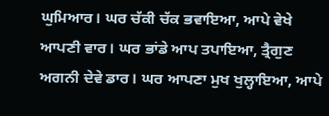ਘੁਮਿਆਰ। ਘਰ ਚੱਕੀ ਚੱਕ ਭਵਾਇਆ, ਆਪੇ ਵੇਖੇ ਆਪਣੀ ਵਾਰ। ਘਰ ਭਾਂਡੇ ਆਪ ਤਪਾਇਆ, ਤ੍ਰੈਗੁਣ ਅਗਨੀ ਦੇਵੇ ਡਾਰ। ਘਰ ਆਪਣਾ ਮੁਖ ਖੁਲ੍ਹਾਇਆ, ਆਪੇ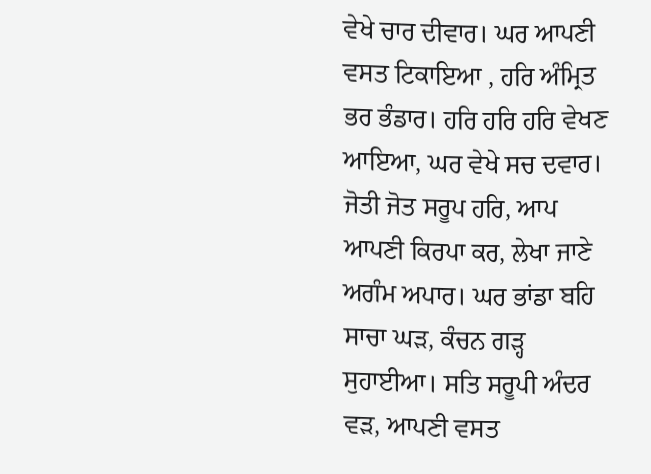ਵੇਖੇ ਚਾਰ ਦੀਵਾਰ। ਘਰ ਆਪਣੀ ਵਸਤ ਟਿਕਾਇਆ , ਹਰਿ ਅੰਮ੍ਰਿਤ ਭਰ ਭੰਡਾਰ। ਹਰਿ ਹਰਿ ਹਰਿ ਵੇਖਣ ਆਇਆ, ਘਰ ਵੇਖੇ ਸਚ ਦਵਾਰ। ਜੋਤੀ ਜੋਤ ਸਰੂਪ ਹਰਿ, ਆਪ ਆਪਣੀ ਕਿਰਪਾ ਕਰ, ਲੇਖਾ ਜਾਣੇ ਅਗੰਮ ਅਪਾਰ। ਘਰ ਭਾਂਡਾ ਬਹਿ ਸਾਚਾ ਘੜ, ਕੰਚਨ ਗੜ੍ਹ ਸੁਹਾਈਆ। ਸਤਿ ਸਰੂਪੀ ਅੰਦਰ ਵੜ, ਆਪਣੀ ਵਸਤ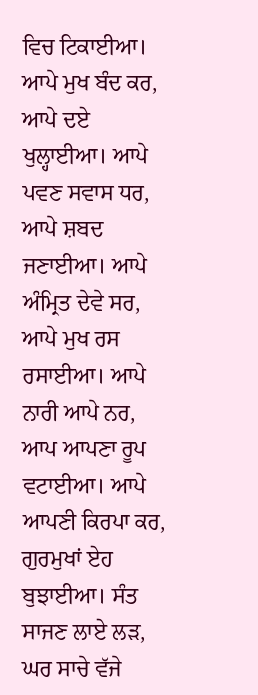ਵਿਚ ਟਿਕਾਈਆ। ਆਪੇ ਮੁਖ ਬੰਦ ਕਰ, ਆਪੇ ਦਏ ਖੁਲ੍ਹਾਈਆ। ਆਪੇ ਪਵਣ ਸਵਾਸ ਧਰ, ਆਪੇ ਸ਼ਬਦ ਜਣਾਈਆ। ਆਪੇ ਅੰਮ੍ਰਿਤ ਦੇਵੇ ਸਰ, ਆਪੇ ਮੁਖ ਰਸ ਰਸਾਈਆ। ਆਪੇ ਨਾਰੀ ਆਪੇ ਨਰ, ਆਪ ਆਪਣਾ ਰੂਪ ਵਟਾਈਆ। ਆਪੇ ਆਪਣੀ ਕਿਰਪਾ ਕਰ, ਗੁਰਮੁਖਾਂ ਏਹ ਬੁਝਾਈਆ। ਸੰਤ ਸਾਜਣ ਲਾਏ ਲੜ, ਘਰ ਸਾਚੇ ਵੱਜੇ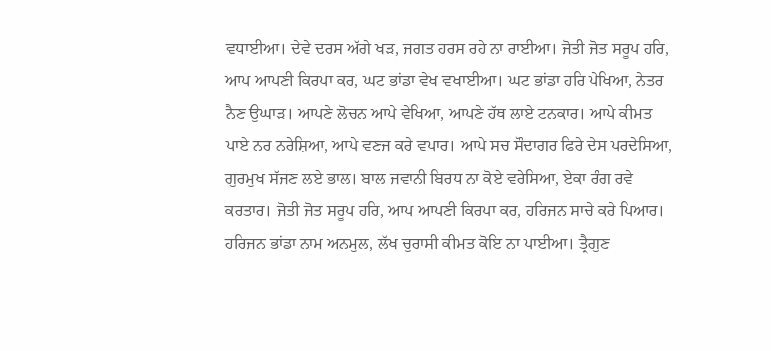ਵਧਾਈਆ। ਦੇਵੇ ਦਰਸ ਅੱਗੇ ਖੜ, ਜਗਤ ਹਰਸ ਰਹੇ ਨਾ ਰਾਈਆ। ਜੋਤੀ ਜੋਤ ਸਰੂਪ ਹਰਿ, ਆਪ ਆਪਣੀ ਕਿਰਪਾ ਕਰ, ਘਟ ਭਾਂਡਾ ਵੇਖ ਵਖਾਈਆ। ਘਟ ਭਾਂਡਾ ਹਰਿ ਪੇਖਿਆ, ਨੇਤਰ ਨੈਣ ਉਘਾੜ। ਆਪਣੇ ਲੋਚਨ ਆਪੇ ਵੇਖਿਆ, ਆਪਣੇ ਹੱਥ ਲਾਏ ਟਨਕਾਰ। ਆਪੇ ਕੀਮਤ ਪਾਏ ਨਰ ਨਰੇਸ਼ਿਆ, ਆਪੇ ਵਣਜ ਕਰੇ ਵਪਾਰ। ਆਪੇ ਸਚ ਸੌਦਾਗਰ ਫਿਰੇ ਦੇਸ ਪਰਦੇਸਿਆ, ਗੁਰਮੁਖ ਸੱਜਣ ਲਏ ਭਾਲ। ਬਾਲ ਜਵਾਨੀ ਬਿਰਧ ਨਾ ਕੋਏ ਵਰੇਸਿਆ, ਏਕਾ ਰੰਗ ਰਵੇ ਕਰਤਾਰ। ਜੋਤੀ ਜੋਤ ਸਰੂਪ ਹਰਿ, ਆਪ ਆਪਣੀ ਕਿਰਪਾ ਕਰ, ਹਰਿਜਨ ਸਾਚੇ ਕਰੇ ਪਿਆਰ। ਹਰਿਜਨ ਭਾਂਡਾ ਨਾਮ ਅਨਮੁਲ, ਲੱਖ ਚੁਰਾਸੀ ਕੀਮਤ ਕੋਇ ਨਾ ਪਾਈਆ। ਤ੍ਰੈਗੁਣ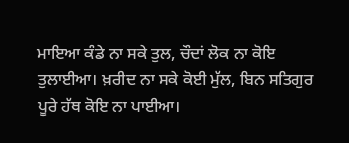ਮਾਇਆ ਕੰਡੇ ਨਾ ਸਕੇ ਤੁਲ, ਚੌਦਾਂ ਲੋਕ ਨਾ ਕੋਇ ਤੁਲਾਈਆ। ਖ਼ਰੀਦ ਨਾ ਸਕੇ ਕੋਈ ਮੁੱਲ, ਬਿਨ ਸਤਿਗੁਰ ਪੂਰੇ ਹੱਥ ਕੋਇ ਨਾ ਪਾਈਆ।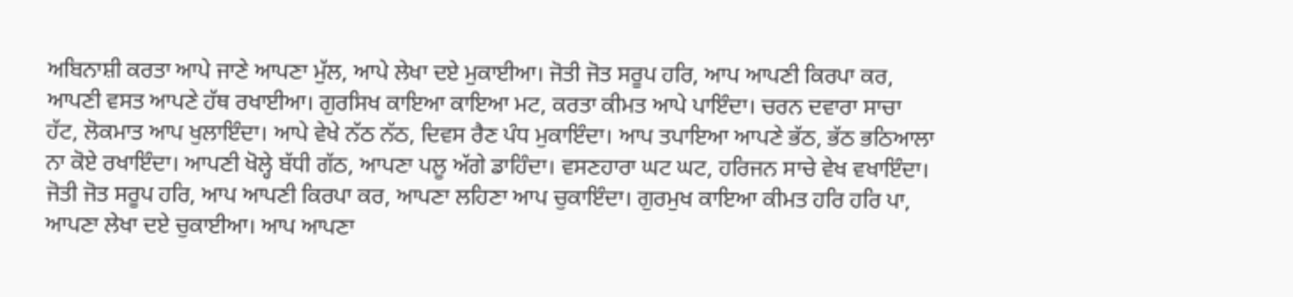ਅਬਿਨਾਸ਼ੀ ਕਰਤਾ ਆਪੇ ਜਾਣੇ ਆਪਣਾ ਮੁੱਲ, ਆਪੇ ਲੇਖਾ ਦਏ ਮੁਕਾਈਆ। ਜੋਤੀ ਜੋਤ ਸਰੂਪ ਹਰਿ, ਆਪ ਆਪਣੀ ਕਿਰਪਾ ਕਰ, ਆਪਣੀ ਵਸਤ ਆਪਣੇ ਹੱਥ ਰਖਾਈਆ। ਗੁਰਸਿਖ ਕਾਇਆ ਕਾਇਆ ਮਟ, ਕਰਤਾ ਕੀਮਤ ਆਪੇ ਪਾਇੰਦਾ। ਚਰਨ ਦਵਾਰਾ ਸਾਚਾ ਹੱਟ, ਲੋਕਮਾਤ ਆਪ ਖੁਲਾਇੰਦਾ। ਆਪੇ ਵੇਖੇ ਨੱਠ ਨੱਠ, ਦਿਵਸ ਰੈਣ ਪੰਧ ਮੁਕਾਇੰਦਾ। ਆਪ ਤਪਾਇਆ ਆਪਣੇ ਭੱਠ, ਭੱਠ ਭਠਿਆਲਾ ਨਾ ਕੋਏ ਰਖਾਇੰਦਾ। ਆਪਣੀ ਖੋਲ੍ਹੇ ਬੱਧੀ ਗੱਠ, ਆਪਣਾ ਪਲੂ ਅੱਗੇ ਡਾਹਿੰਦਾ। ਵਸਣਹਾਰਾ ਘਟ ਘਟ, ਹਰਿਜਨ ਸਾਚੇ ਵੇਖ ਵਖਾਇੰਦਾ। ਜੋਤੀ ਜੋਤ ਸਰੂਪ ਹਰਿ, ਆਪ ਆਪਣੀ ਕਿਰਪਾ ਕਰ, ਆਪਣਾ ਲਹਿਣਾ ਆਪ ਚੁਕਾਇੰਦਾ। ਗੁਰਮੁਖ ਕਾਇਆ ਕੀਮਤ ਹਰਿ ਹਰਿ ਪਾ, ਆਪਣਾ ਲੇਖਾ ਦਏ ਚੁਕਾਈਆ। ਆਪ ਆਪਣਾ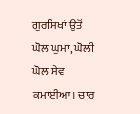ਗੁਰਸਿਖਾਂ ਉਤੋਂ ਘੋਲ ਘੁਮਾ, ਘੋਲੀ ਘੋਲ ਸੇਵ ਕਮਾਈਆ। ਚਾਰ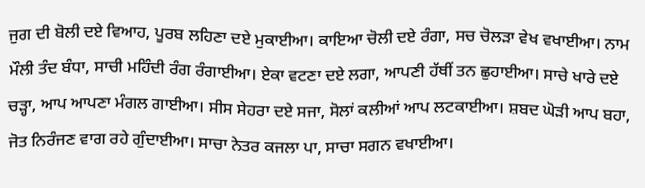ਜੁਗ ਦੀ ਬੋਲੀ ਦਏ ਵਿਆਹ, ਪੂਰਬ ਲਹਿਣਾ ਦਏ ਮੁਕਾਈਆ। ਕਾਇਆ ਚੋਲੀ ਦਏ ਰੰਗਾ, ਸਚ ਚੋਲੜਾ ਵੇਖ ਵਖਾਈਆ। ਨਾਮ ਮੌਲੀ ਤੰਦ ਬੰਧਾ, ਸਾਚੀ ਮਹਿੰਦੀ ਰੰਗ ਰੰਗਾਈਆ। ਏਕਾ ਵਟਣਾ ਦਏ ਲਗਾ, ਆਪਣੀ ਹੱਥੀਂ ਤਨ ਛੁਹਾਈਆ। ਸਾਚੇ ਖਾਰੇ ਦਏ ਚੜ੍ਹਾ, ਆਪ ਆਪਣਾ ਮੰਗਲ ਗਾਈਆ। ਸੀਸ ਸੇਹਰਾ ਦਏ ਸਜਾ, ਸੋਲਾਂ ਕਲੀਆਂ ਆਪ ਲਟਕਾਈਆ। ਸ਼ਬਦ ਘੋੜੀ ਆਪ ਬਹਾ, ਜੋਤ ਨਿਰੰਜਣ ਵਾਗ ਰਹੇ ਗੁੰਦਾਈਆ। ਸਾਚਾ ਨੇਤਰ ਕਜਲਾ ਪਾ, ਸਾਚਾ ਸਗਨ ਵਖਾਈਆ।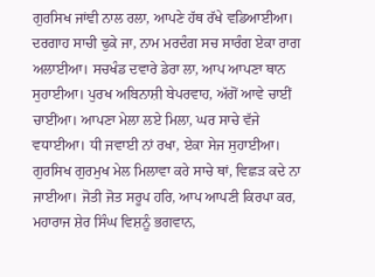ਗੁਰਸਿਖ ਜਾਂਞੀ ਨਾਲ ਰਲਾ, ਆਪਣੇ ਹੱਥ ਰੱਖੇ ਵਡਿਆਈਆ। ਦਰਗਾਹ ਸਾਚੀ ਢੁਕੇ ਜਾ, ਨਾਮ ਮਰਦੰਗ ਸਚ ਸਾਰੰਗ ਏਕਾ ਰਾਗ ਅਲਾਈਆ। ਸਚਖੰਡ ਦਵਾਰੇ ਡੇਰਾ ਲਾ, ਆਪ ਆਪਣਾ ਥਾਨ ਸੁਹਾਈਆ। ਪੁਰਖ ਅਬਿਨਾਸ਼ੀ ਬੇਪਰਵਾਹ, ਅੱਗੋਂ ਆਵੇ ਚਾਈਂ ਚਾਈਂਆ। ਆਪਣਾ ਮੇਲਾ ਲਏ ਮਿਲਾ, ਘਰ ਸਾਚੇ ਵੱਜੇ ਵਧਾਈਆ। ਧੀ ਜਵਾਈ ਨਾਂ ਰਖਾ, ਏਕਾ ਸੇਜ ਸੁਹਾਈਆ। ਗੁਰਸਿਖ ਗੁਰਮੁਖ ਮੇਲ ਮਿਲਾਵਾ ਕਰੇ ਸਾਚੇ ਥਾਂ, ਵਿਛੜ ਕਦੇ ਨਾ ਜਾਈਆ। ਜੋਤੀ ਜੋਤ ਸਰੂਪ ਹਰਿ, ਆਪ ਆਪਣੀ ਕਿਰਪਾ ਕਰ, ਮਹਾਰਾਜ ਸ਼ੇਰ ਸਿੰਘ ਵਿਸ਼ਨੂੰ ਭਗਵਾਨ,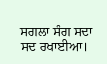ਸਗਲਾ ਸੰਗ ਸਦਾ ਸਦ ਰਖਾਈਆ।